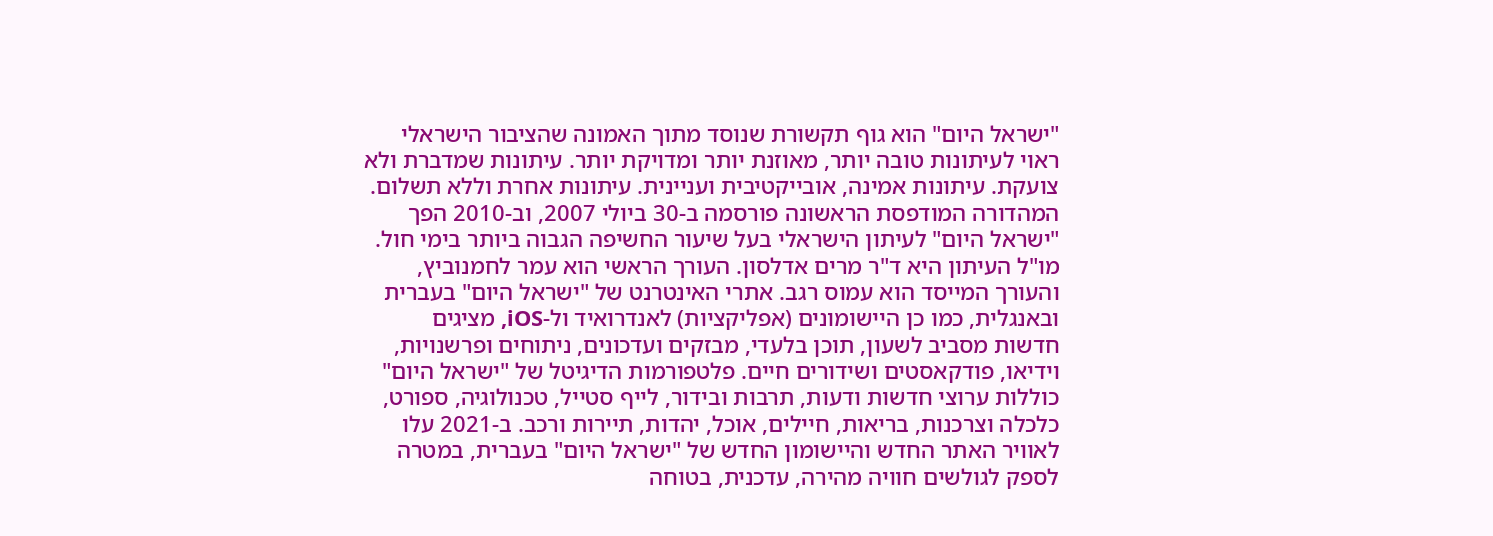"ישראל היום" הוא גוף תקשורת שנוסד מתוך האמונה שהציבור הישראלי ראוי לעיתונות טובה יותר, מאוזנת יותר ומדויקת יותר. עיתונות שמדברת ולא צועקת. עיתונות אמינה, אובייקטיבית ועניינית. עיתונות אחרת וללא תשלום. המהדורה המודפסת הראשונה פורסמה ב-30 ביולי 2007, וב-2010 הפך "ישראל היום" לעיתון הישראלי בעל שיעור החשיפה הגבוה ביותר בימי חול. מו"ל העיתון היא ד"ר מרים אדלסון. העורך הראשי הוא עמר לחמנוביץ, והעורך המייסד הוא עמוס רגב. אתרי האינטרנט של "ישראל היום" בעברית ובאנגלית, כמו כן היישומונים (אפליקציות) לאנדרואיד ול-iOS, מציגים חדשות מסביב לשעון, תוכן בלעדי, מבזקים ועדכונים, ניתוחים ופרשנויות, וידיאו, פודקאסטים ושידורים חיים. פלטפורמות הדיגיטל של "ישראל היום" כוללות ערוצי חדשות ודעות, תרבות ובידור, לייף סטייל, טכנולוגיה, ספורט, כלכלה וצרכנות, בריאות, חיילים, אוכל, יהדות, תיירות ורכב. ב-2021 עלו לאוויר האתר החדש והיישומון החדש של "ישראל היום" בעברית, במטרה לספק לגולשים חוויה מהירה, עדכנית, בטוחה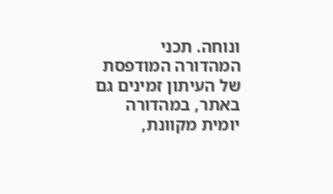ונוחה. תכני המהדורה המודפסת של העיתון זמינים גם באתר, במהדורה יומית מקוונת,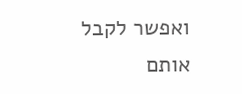ואפשר לקבל אותם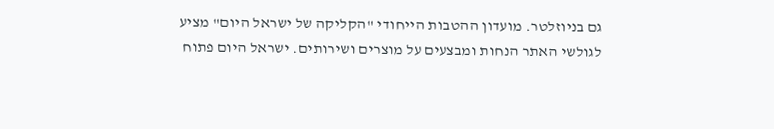גם בניוזלטר. מועדון ההטבות הייחודי "הקליקה של ישראל היום" מציע לגולשי האתר הנחות ומבצעים על מוצרים ושירותים. ישראל היום פתוח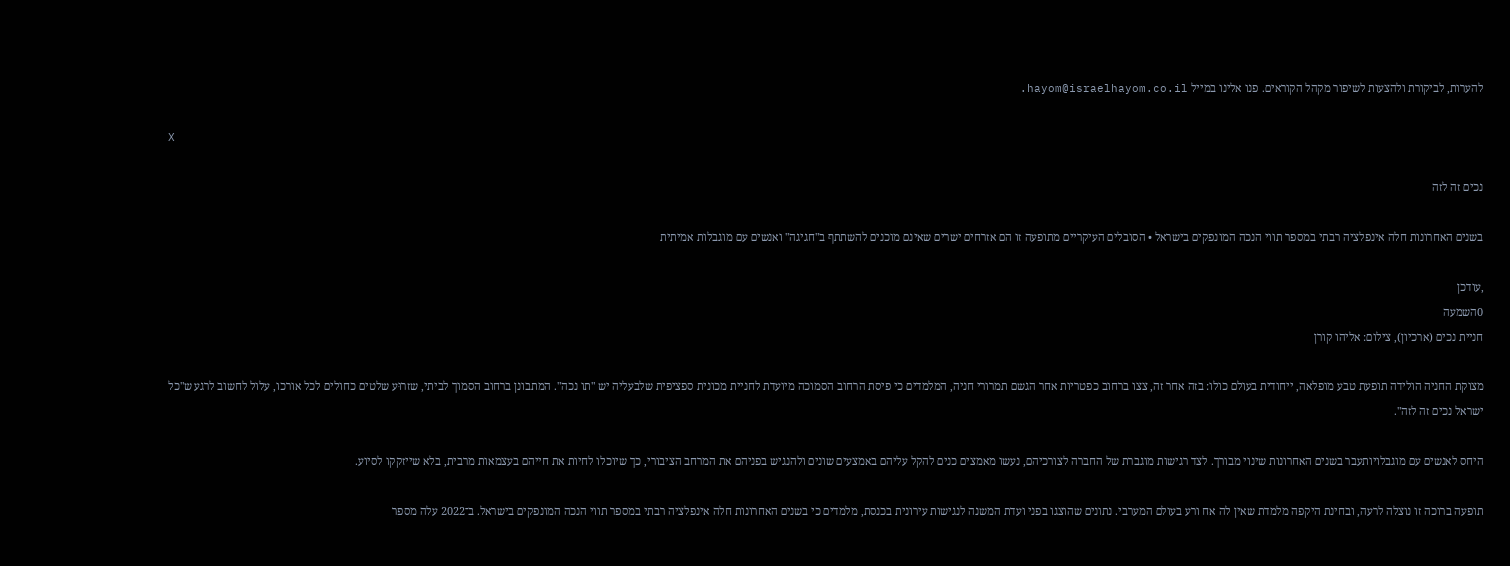להערות, לביקורת ולהצעות לשיפור מקהל הקוראים. פנו אלינו במייל hayom@israelhayom.co.il.

X

נכים זה לזה

בשנים האחרונות חלה אינפלציה רבתי במספר תווי הנכה המונפקים בישראל • הסובלים העיקריים מתופעה זו הם אזרחים ישרים שאינם מוכנים להשתתף ב"חגיגה" ואנשים עם מוגבלות אמיתית

,עודכן
0השמעה
חניית נכים (ארכיון), צילום: אליהו קורן

מצוקת החניה הולידה תופעת טבע מופלאה, ייחודית בעולם כולו: בזה אחר זה, צצו ברחוב כפטריות אחר הגשם תמרורי חניה, המלמדים כי פיסת הרחוב הסמוכה מיועדת לחניית מכונית ספציפית שלבעליה יש "תו נכה". המתבונן ברחוב הסמוך לביתי, שזרוּע שלטים כחולים לכל אורכו, עלול לחשוב לרגע ש"כל ישראל נכים זה לזה".

היחס לאנשים עם מוגבלויותעבר בשנים האחרונות שינוי מבורך. לצד רגישות מוגברת של החברה לצורכיהם, נעשו מאמצים כנים להקל עליהם באמצעים שונים ולהנגיש בפניהם את המרחב הציבורי, כך שיוכלו לחיות את חייהם בעצמאות מרבית, בלא שייזקקו לסיוע.

תופעה ברוכה זו נוצלה לרעה, ובחינת היקפה מלמדת שאין לה אח ורע בעולם המערבי. נתונים שהוצגו בפני ועדת המשנה לנגישות עירונית בכנסת, מלמדים כי בשנים האחרונות חלה אינפלציה רבתי במספר תווי הנכה המונפקים בישראל. ב־2022 עלה מספר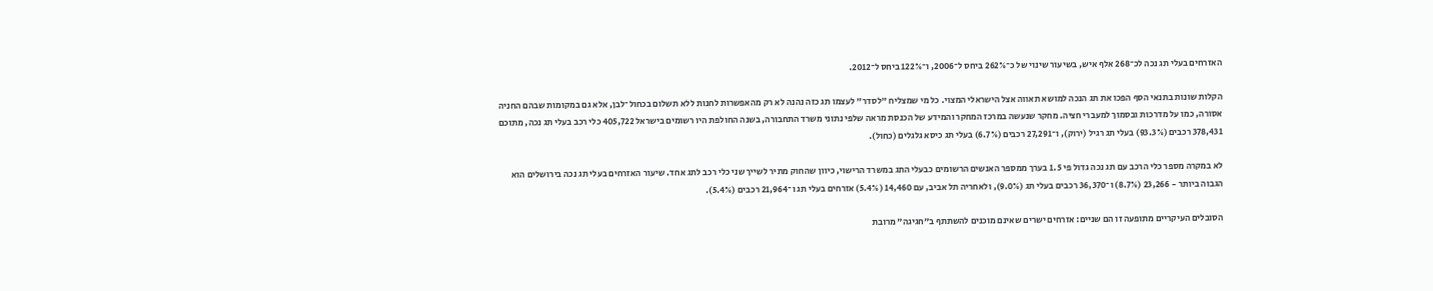האזרחים בעלי תג נכה לכ־268 אלף איש, בשיעור שינוי של כ־262% ביחס ל־2006, ו־122% ביחס ל־2012.

הקלות שונות בתנאי הסף הפכו את תג הנכה למושא תאווה אצל הישראלי המצוי. כל מי שמצליח "לסדר" לעצמו תג כזה נהנה לא רק מהאפשרות לחנות ללא תשלום בכחול־לבן, אלא גם במקומות שבהם החניה אסורה, כמו על מדרכות ובסמוך למעברי חציה. מחקר שנעשה במרכז המחקר והמידע של הכנסת מראה שלפי נתוני משרד התחבורה, בשנה החולפת היו רשומים בישראל 405,722 כלי רכב בעלי תג נכה, מתוכם 378,431 רכבים (93.3%) בעלי תג רגיל (ירוק), ו־27,291 רכבים (6.7%) בעלי תג כיסא גלגלים (כחול).

לא במקרה מספר כלי הרכב עם תג נכה גדול פי 1.5 בערך ממספר האנשים הרשומים כבעלי התג במשרד הרישוי, כיוון שהחוק מתיר לשייך שני כלי רכב לתג אחד. שיעור האזרחים בעלי תג נכה בירושלים הוא הגבוה ביותר - 23,266 (8.7%) ו־36,370 רכבים בעלי תג (9.0%), ולאחריה תל אביב, עם 14,460 (5.4%) אזרחים בעלי תג ו־21,964 רכבים (5.4%).

הסובלים העיקריים מתופעה זו הם שניים: אזרחים ישרים שאינם מוכנים להשתתף ב"חגיגה" מרובת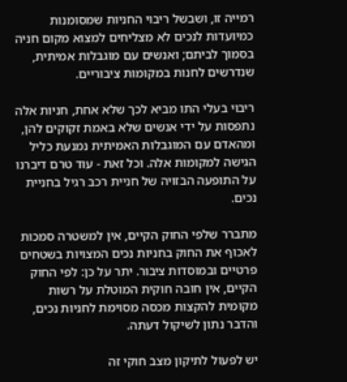רמייה זו, ושבשל ריבוי החניות שמסומנות כמיועדות לנכים לא מצליחים למצוא מקום חניה בסמוך לביתם; ואנשים עם מוגבלות אמיתית, שנדרשים לחנות במקומות ציבוריים.

ריבוי בעלי התו מביא לכך שלא אחת, חניות אלה נתפסות על ידי אנשים שלא באמת זקוקים להן, ומהאדם עם המוגבלות האמיתית נמנעת כליל הגישה למקומות אלה. וכל זאת - עוד טרם דיברנו על התופעה הבזויה של חניית רכב רגיל בחניית נכים.

מתברר שלפי החוק הקיים, אין למשטרה סמכות לאכוף את החוק בחניות נכים המצויות בשטחים פרטיים ובמוסדות ציבור. יתר על כן: לפי החוק הקיים, אין חובה חוקית המוטלת על רשות מקומית להקצות מכסה מסוימת לחניות נכים, והדבר נתון לשיקול דעתה.

יש לפעול לתיקון מצב חוקי זה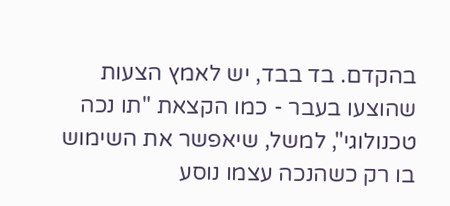בהקדם. בד בבד, יש לאמץ הצעות שהוצעו בעבר - כמו הקצאת "תו נכה טכנולוגי", למשל, שיאפשר את השימוש בו רק כשהנכה עצמו נוסע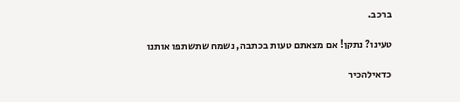ברכב.

טעינו? נתקן! אם מצאתם טעות בכתבה, נשמח שתשתפו אותנו

כדאילהכיר